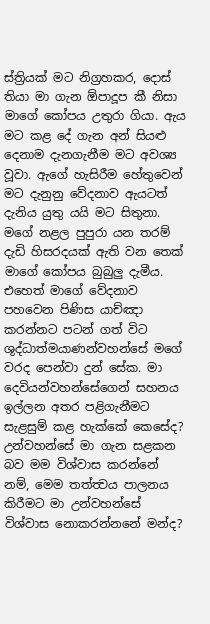ස්ත්‍රියක් මට නිග්‍රහකර, දොස් තියා මා ගැන ඕපාදූප කී නිසා මාගේ කෝපය උතුරා ගියා. ඇය මට කළ දේ ගැන අන් සියළු දෙනාම දැනගැනීම මට අවශ්‍ය වූවා. ඇගේ හැසිරීම හේතුවෙන් මට දැනුනු වේදනාව ඇයටත් දැනිය යුතු යයි මට සිතුනා. මගේ නළල පුපුරා යන තරම් දැඩි හිසරදයක් ඇති වන තෙක් මාගේ කෝපය බුබුලු දැමීය. එහෙත් මාගේ වේදනාව පහවෙන පිණිස යාච්ඤා කරන්නට පටන් ගත් විට ශුද්ධාත්මයාණන්වහන්සේ මගේ වරද පෙන්වා දුන් සේක. මා දෙවියන්වහන්සේගෙන් සහනය ඉල්ලන අතර පළිගැනීමට සැළසුම් කළ හැක්කේ කෙසේද? උන්වහන්සේ මා ගැන සළකන බව මම විශ්වාස කරන්නේ නම්, මෙම තත්ත්‍වය පාලනය කිරීමට මා උන්වහන්සේ විශ්වාස නොකරන්නනේ මන්ද?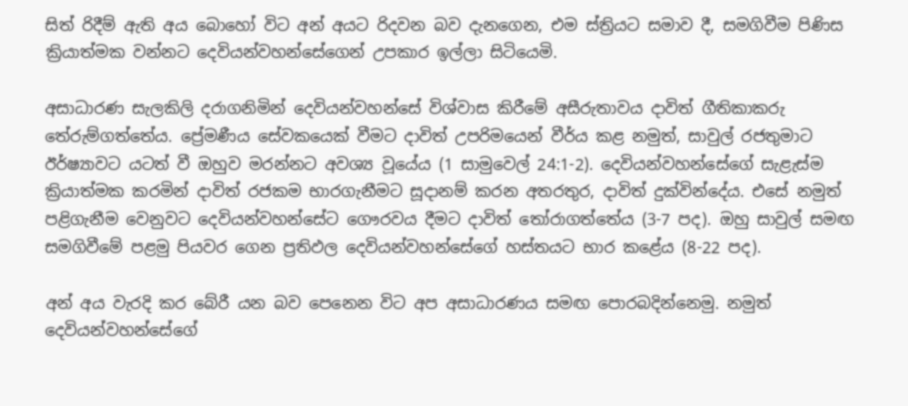සිත් රිදීම් ඇති අය බොහෝ විට අන් අයට රිදවන බව දැනගෙන, එම ස්ත්‍රියට සමාව දී, සමගිවීම පිණිස ක්‍රියාත්මක වන්නට දෙවියන්වහන්සේගෙන් උපකාර ඉල්ලා සිටියෙමි.

අසාධාරණ සැලකිලි දරාගනිමින් දෙවියන්වහන්සේ විශ්වාස කිරීමේ අසීරුතාවය දාවිත් ගීතිකාකරු තේරුම්ගත්තේය. ප්‍රේමණීය සේවකයෙක් වීමට දාවිත් උපරිමයෙන් වීර්ය කළ නමුත්, සාවුල් රජතුමාට ඊර්ෂ්‍යාවට යටත් වී ඔහුව මරන්නට අවශ්‍ය වූයේය (1 සාමුවෙල් 24:1-2). දෙවියන්වහන්සේගේ සැළැස්ම ක්‍රියාත්මක කරමින් දාවිත් රජකම භාරගැනීමට සූදානම් කරන අතරතුර, දාවිත් දුක්වින්දේය. එසේ නමුත් පළිගැනීම වෙනුවට දෙවියන්වහන්සේට ගෞරවය දීමට දාවිත් තෝරාගත්තේය (3-7 පද). ඔහු සාවුල් සමඟ සමගිවීමේ පළමු පියවර ගෙන ප්‍රතිඵල දෙවියන්වහන්සේගේ හස්තයට භාර කළේය (8-22 පද).

අන් අය වැරදි කර බේරී යන බව පෙනෙන විට අප අසාධාරණය සමඟ පොරබදින්නෙමු. නමුත් දෙවියන්වහන්සේගේ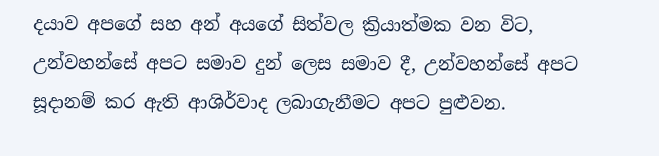දයාව අපගේ සහ අන් අයගේ සිත්වල ක්‍රියාත්මක වන විට, උන්වහන්සේ අපට සමාව දුන් ලෙස සමාව දී, උන්වහන්සේ අපට සූදානම් කර ඇති ආශිර්වාද ලබාගැනීමට අපට පුළුවන.